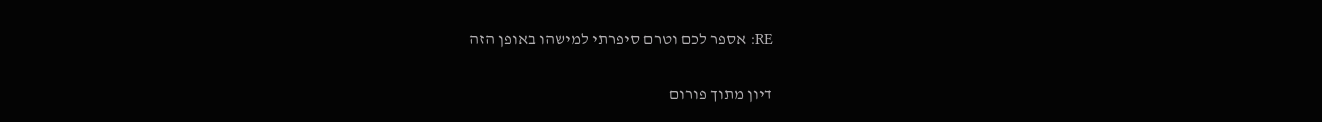RE: אספר לכם וטרם סיפרתי למישהו באופן הזה

דיון מתוך פורום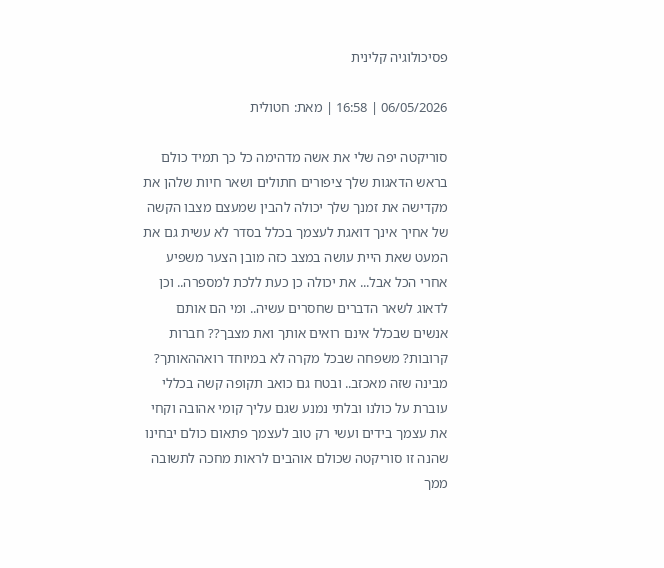פסיכולוגיה קלינית

06/05/2026 | 16:58 | מאת: חטולית

סוריקטה יפה שלי את אשה מדהימה כל כך תמיד כולם בראש הדאגות שלך ציפורים חתולים ושאר חיות שלהן את מקדישה את זמנך שלך יכולה להבין שמעצם מצבו הקשה של אחיך אינך דואגת לעצמך בכלל בסדר לא עשית גם את המעט שאת היית עושה במצב כזה מובן הצער משפיע אחרי הכל אבל... את יכולה כן כעת ללכת למספרה.. וכן לדאוג לשאר הדברים שחסרים עשיה.. ומי הם אותם אנשים שבכלל אינם רואים אותך ואת מצבך?? חברות קרובות? משפחה שבכל מקרה לא במיוחד רואההאותך? מבינה שזה מאכזב.. ובטח גם כואב תקופה קשה בכללי עוברת על כולנו ובלתי נמנע שגם עליך קומי אהובה וקחי את עצמך בידים ועשי רק טוב לעצמך פתאום כולם יבחינו שהנה זו סוריקטה שכולם אוהבים לראות מחכה לתשובה ממך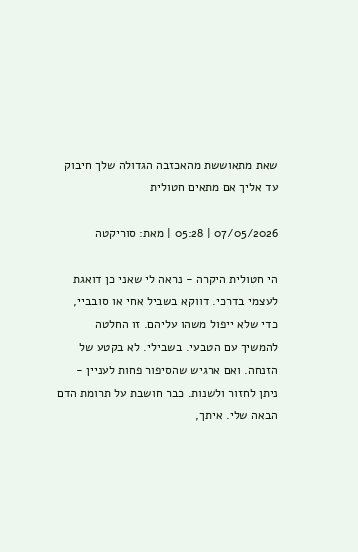שאת מתאוששת מהאכזבה הגדולה שלך חיבוק עד אליך אם מתאים חטולית

07/05/2026 | 05:28 | מאת: סוריקטה

הי חטולית היקרה - נראה לי שאני כן דואגת לעצמי בדרכי. דווקא בשביל אחי או סובביי, כדי שלא ייפול משהו עליהם. זו החלטה להמשיך עם הטבעי. בשבילי. לא בקטע של הזנחה. ואם ארגיש שהסיפור פחות לעניין - ניתן לחזור ולשנות. כבר חושבת על תרומת הדם הבאה שלי. איתך,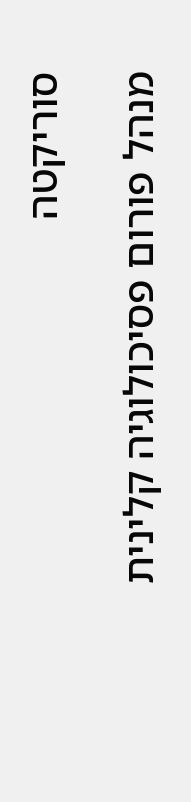סוריקטה

מנהל פורום פסיכולוגיה קלינית